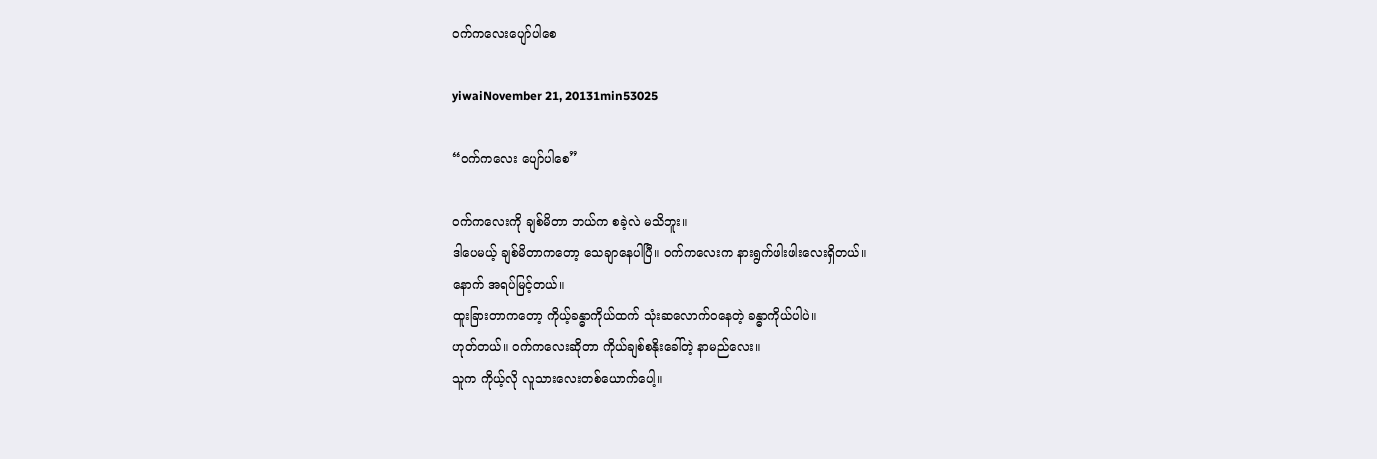ဝက်ကလေးပျော်ပါစေ

yiwaiNovember 21, 20131min53025

“ဝက်ကလေး ပျော်ပါစေ”

ဝက်ကလေးကို ချစ်မိတာ ဘယ်က စခဲ့လဲ မသိဘူး။
ဒါပေမယ့် ချစ်မိတာကတော့ သေချာနေပါပြီ။ ဝက်ကလေးက နားရွက်ဖါးဖါးလေးရှိတယ်။
နောက် အရပ်မြင့်တယ်။
ထူးခြားတာကတော့ ကိုယ့်ခန္ဓာကိုယ်ထက် သုံးဆလောက်ဝနေတဲ့ ခန္ဓာကိုယ်ပါပဲ။
ဟုတ်တယ်။ ဝက်ကလေးဆိုတာ ကိုယ်ချစ်စနိုးခေါ်တဲ့ နာမည်လေး။
သူက ကိုယ့်လို လူသားလေးတစ်ယောက်ပေါ့။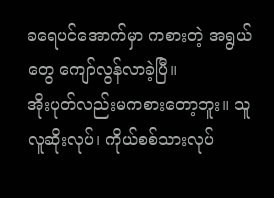ခရေပင်အောက်မှာ ကစားတဲ့ အရွယ်တွေ ကျော်လွန်လာခဲ့ပြီ။
အိုးပုတ်လည်းမကစားတော့ဘူး။ သူလူဆိုးလုပ်၊ ကိုယ်စစ်သားလုပ်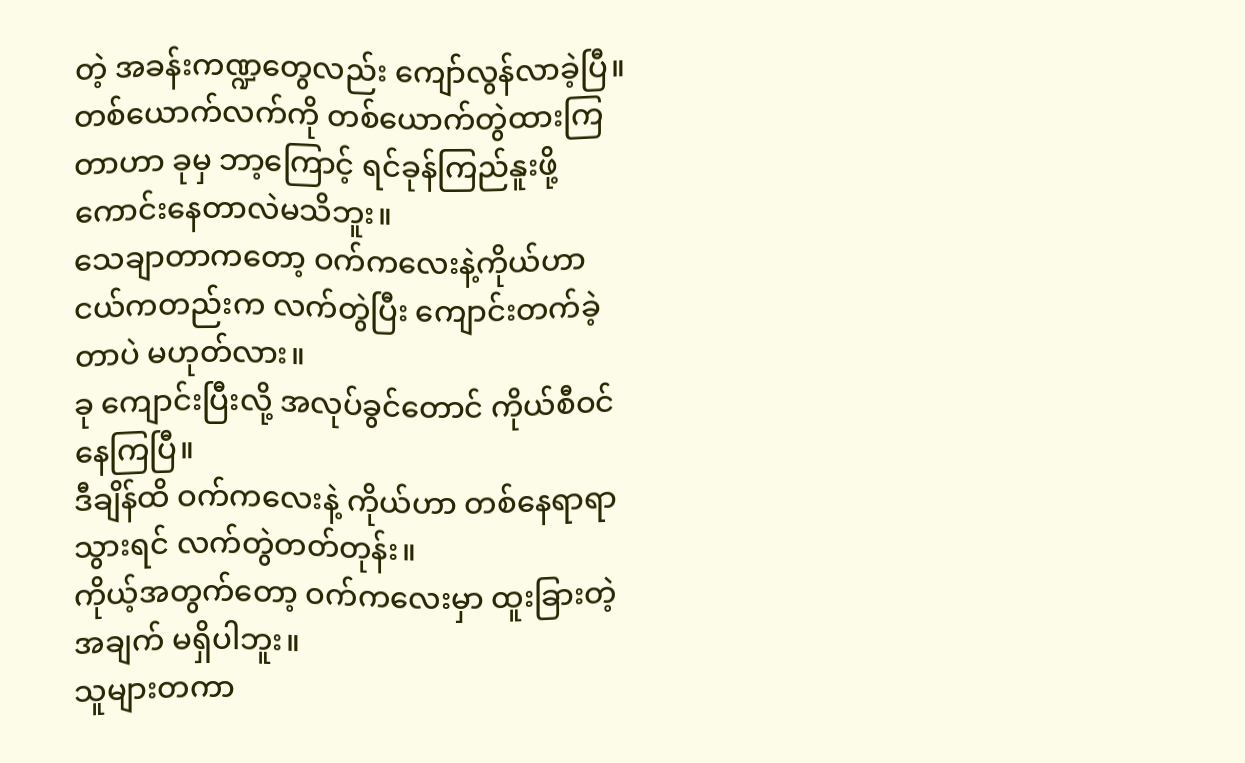တဲ့ အခန်းကဏ္ဍတွေလည်း ကျော်လွန်လာခဲ့ပြီ။
တစ်ယောက်လက်ကို တစ်ယောက်တွဲထားကြတာဟာ ခုမှ ဘာ့ကြောင့် ရင်ခုန်ကြည်နူးဖို့ကောင်းနေတာလဲမသိဘူး။
သေချာတာကတော့ ဝက်ကလေးနဲ့ကိုယ်ဟာ ငယ်ကတည်းက လက်တွဲပြီး ကျောင်းတက်ခဲ့တာပဲ မဟုတ်လား။
ခု ကျောင်းပြီးလို့ အလုပ်ခွင်တောင် ကိုယ်စီဝင်နေကြပြီ။
ဒီချိန်ထိ ဝက်ကလေးနဲ့ ကိုယ်ဟာ တစ်နေရာရာသွားရင် လက်တွဲတတ်တုန်း။
ကိုယ့်အတွက်တော့ ဝက်ကလေးမှာ ထူးခြားတဲ့အချက် မရှိပါဘူး။
သူများတကာ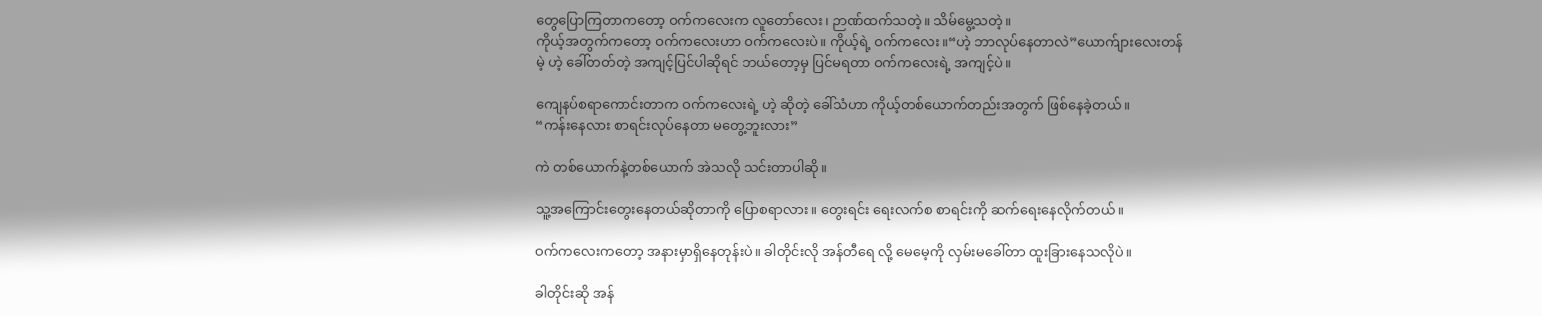တွေပြောကြတာကတော့ ဝက်ကလေးက လူတော်လေး၊ ဉာဏ်ထက်သတဲ့။ သိမ်မွေ့သတဲ့။
ကိုယ့်အတွက်ကတော့ ဝက်ကလေးဟာ ဝက်ကလေးပဲ။ ကိုယ့်ရဲ့ ဝက်ကလေး။“ဟဲ့ ဘာလုပ်နေတာလဲ”ယောက်ျားလေးတန်မဲ့ ဟဲ့ ခေါ်တတ်တဲ့ အကျင့်ပြင်ပါဆိုရင် ဘယ်တော့မှ ပြင်မရတာ ဝက်ကလေးရဲ့ အကျင့်ပဲ။

ကျေနပ်စရာကောင်းတာက ဝက်ကလေးရဲ့ ဟဲ့ ဆိုတဲ့ ခေါ်သံဟာ ကိုယ့်တစ်ယောက်တည်းအတွက် ဖြစ်နေခဲ့တယ်။
“ကန်းနေလား စာရင်းလုပ်နေတာ မတွေ့ဘူးလား”

ကဲ တစ်ယောက်နဲ့တစ်ယောက် အဲသလို သင်းတာပါဆို။

သူ့အကြောင်းတွေးနေတယ်ဆိုတာကို ပြောစရာလား။ တွေးရင်း ရေးလက်စ စာရင်းကို ဆက်ရေးနေလိုက်တယ်။

ဝက်ကလေးကတော့ အနားမှာရှိနေတုန်းပဲ။ ခါတိုင်းလို အန်တီရေ လို့ မေမေ့ကို လှမ်းမခေါ်တာ ထူးခြားနေသလိုပဲ။

ခါတိုင်းဆို အန်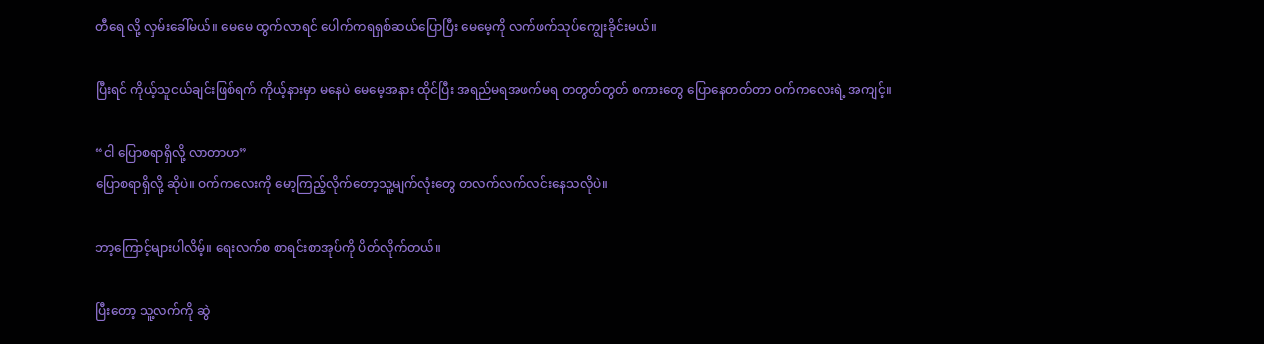တီရေ လို့ လှမ်းခေါ်မယ်။ မေမေ ထွက်လာရင် ပေါက်ကရရှစ်ဆယ်ပြောပြီး မေမေ့ကို လက်ဖက်သုပ်ကျွေးခိုင်းမယ်။

ပြီးရင် ကိုယ့်သူငယ်ချင်းဖြစ်ရက် ကိုယ့်နားမှာ မနေပဲ မေမေ့အနား ထိုင်ပြီး အရည်မရအဖက်မရ တတွတ်တွတ် စကားတွေ ပြောနေတတ်တာ ဝက်ကလေးရဲ့ အကျင့်။

“ငါ ပြောစရာရှိလို့ လာတာဟ”
ပြောစရာရှိလို့ ဆိုပဲ။ ဝက်ကလေးကို မော့ကြည့်လိုက်တော့သူ့မျက်လုံးတွေ တလက်လက်လင်းနေသလိုပဲ။

ဘာ့ကြောင့်များပါလိမ့်။ ရေးလက်စ စာရင်းစာအုပ်ကို ပိတ်လိုက်တယ်။

ပြီးတော့ သူ့လက်ကို ဆွဲ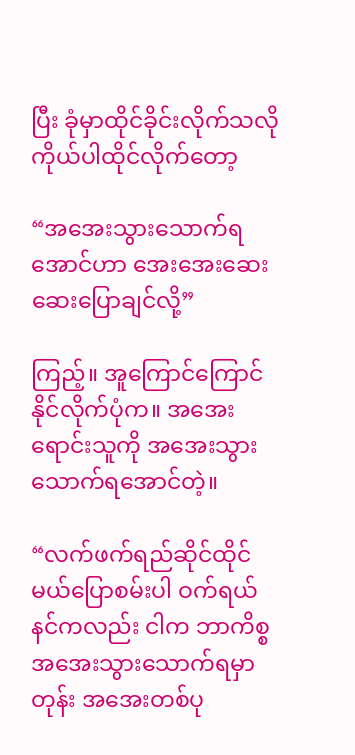ပြီး ခုံမှာထိုင်ခိုင်းလိုက်သလို ကိုယ်ပါထိုင်လိုက်တော့

“အအေးသွားသောက်ရအောင်ဟာ အေးအေးဆေးဆေးပြောချင်လို့”

ကြည့်။ အူကြောင်ကြောင်နိုင်လိုက်ပုံက။ အအေးရောင်းသူကို အအေးသွားသောက်ရအောင်တဲ့။

“လက်ဖက်ရည်ဆိုင်ထိုင်မယ်ပြောစမ်းပါ ဝက်ရယ် နင်ကလည်း ငါက ဘာကိစ္စအအေးသွားသောက်ရမှာတုန်း အအေးတစ်ပု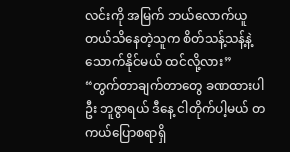လင်းကို အမြက် ဘယ်လောက်ယူတယ်သိနေတဲ့သူက စိတ်သန့်သန့်နဲ့ သောက်နိုင်မယ် ထင်လို့လား”
“တွက်တာချက်တာတွေ ခဏထားပါဦး ဘူဇွာရယ် ဒီနေ့ ငါတိုက်ပါ့မယ် တကယ်ပြောစရာရှိ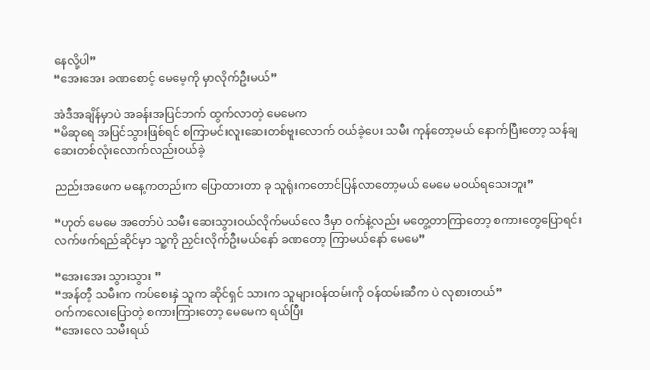နေလို့ပါ”
“အေးအေး ခဏစောင့် မေမေ့ကို မှာလိုက်ဦးမယ်”

အဲဒီအချိန်မှာပဲ အခန်းအပြင်ဘက် ထွက်လာတဲ့ မေမေက
“မိဆုရေ အပြင်သွားဖြစ်ရင် စကြာမင်းလူးဆေးတစ်ဗူးလောက် ဝယ်ခဲ့ပေး သမီး ကုန်တော့မယ် နောက်ပြီးတော့ သန်ချဆေးတစ်လုံးလောက်လည်းဝယ်ခဲ့

ညည်းအဖေက မနေ့ကတည်းက ပြောထားတာ ခု သူရုံးကတောင်ပြန်လာတော့မယ် မေမေ မဝယ်ရသေးဘူး”

“ဟုတ် မေမေ အတော်ပဲ သမီး ဆေးသွားဝယ်လိုက်မယ်လေ ဒီမှာ ဝက်နဲ့လည်း မတွေ့တာကြာတော့ စကားတွေပြောရင်း လက်ဖက်ရည်ဆိုင်မှာ သူ့ကို ညှင်းလိုက်ဦးမယ်နော် ခဏတော့ ကြာမယ်နော် မေမေ”

“အေးအေး သွားသွား ”
“အန်တီ့ သမီးက ကပ်စေးနှဲ သူက ဆိုင်ရှင် သားက သူများဝန်ထမ်းကို ဝန်ထမ်းဆီက ပဲ လုစားတယ်”
ဝက်ကလေးပြောတဲ့ စကားကြားတော့ မေမေက ရယ်ပြီး
“အေးလေ သမီးရယ်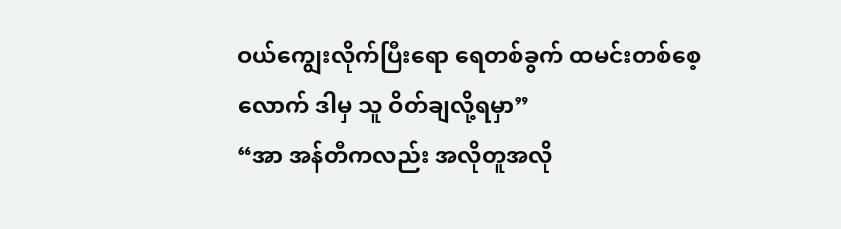ဝယ်ကျွေးလိုက်ပြီးရော ရေတစ်ခွက် ထမင်းတစ်စေ့လောက် ဒါမှ သူ ဝိတ်ချလို့ရမှာ”
“အာ အန်တီကလည်း အလိုတူအလို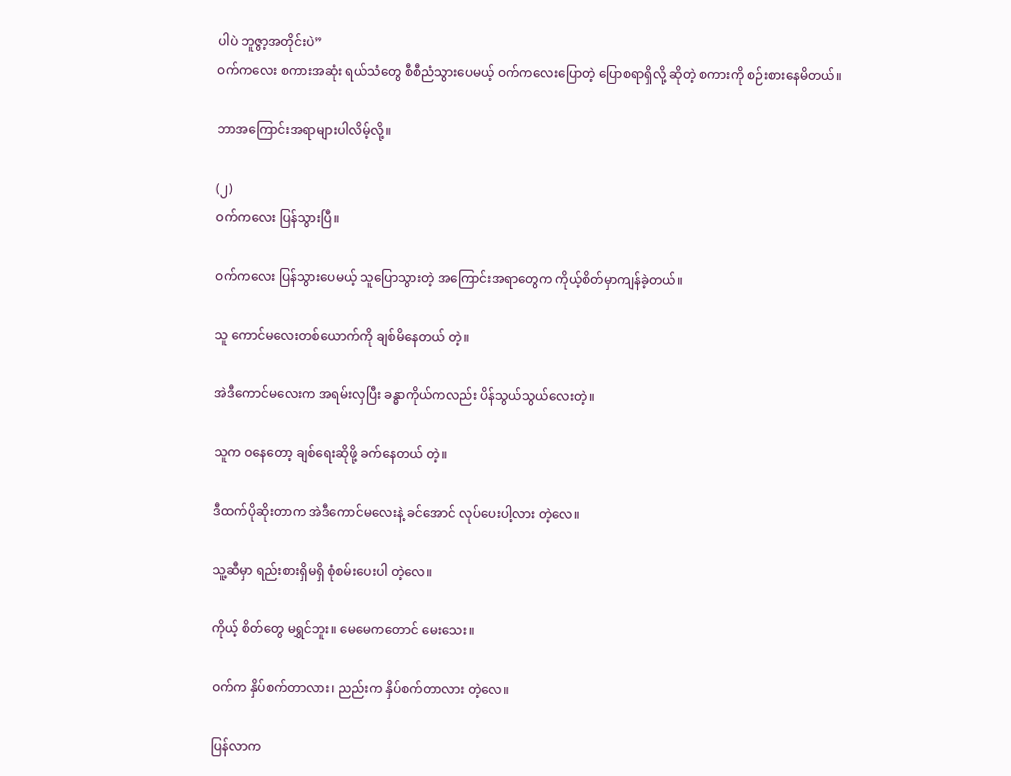ပါပဲ ဘူဇွာ့အတိုင်းပဲ”
ဝက်ကလေး စကားအဆုံး ရယ်သံတွေ စီစီညံသွားပေမယ့် ဝက်ကလေးပြောတဲ့ ပြောစရာရှိလို့ ဆိုတဲ့ စကားကို စဉ်းစားနေမိတယ်။

ဘာအကြောင်းအရာများပါလိမ့်လို့။

(၂)
ဝက်ကလေး ပြန်သွားပြီ။

ဝက်ကလေး ပြန်သွားပေမယ့် သူပြောသွားတဲ့ အကြောင်းအရာတွေက ကိုယ့်စိတ်မှာကျန်ခဲ့တယ်။

သူ ကောင်မလေးတစ်ယောက်ကို ချစ်မိနေတယ် တဲ့။

အဲဒီကောင်မလေးက အရမ်းလှပြီး ခန္ဓာကိုယ်ကလည်း ပိန်သွယ်သွယ်လေးတဲ့။

သူက ဝနေတော့ ချစ်ရေးဆိုဖို့ ခက်နေတယ် တဲ့။

ဒီထက်ပိုဆိုးတာက အဲဒီကောင်မလေးနဲ့ ခင်အောင် လုပ်ပေးပါ့လား တဲ့လေ။

သူ့ဆီမှာ ရည်းစားရှိမရှိ စုံစမ်းပေးပါ တဲ့လေ။

ကိုယ့် စိတ်တွေ မရွှင်ဘူး။ မေမေကတောင် မေးသေး။

ဝက်က နှိပ်စက်တာလား၊ ညည်းက နှိပ်စက်တာလား တဲ့လေ။

ပြန်လာက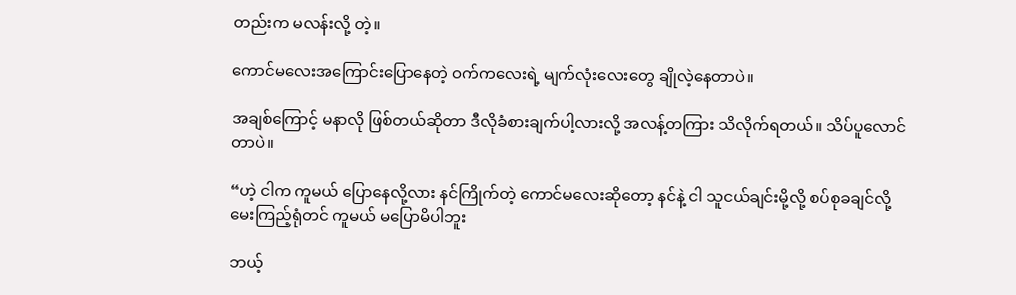တည်းက မလန်းလို့ တဲ့။

ကောင်မလေးအကြောင်းပြောနေတဲ့ ဝက်ကလေးရဲ့ မျက်လုံးလေးတွေ ချိုလဲ့နေတာပဲ။

အချစ်ကြောင့် မနာလို ဖြစ်တယ်ဆိုတာ ဒီလိုခံစားချက်ပါ့လားလို့ အလန့်တကြား သိလိုက်ရတယ်။ သိပ်ပူလောင်တာပဲ။

“ဟဲ့ ငါက ကူမယ် ပြောနေလို့လား နင်ကြိုက်တဲ့ ကောင်မလေးဆိုတော့ နင်နဲ့ ငါ သူငယ်ချင်းမို့လို့ စပ်စုခချင်လို့ မေးကြည့်ရုံတင် ကူမယ် မပြောမိပါဘူး

ဘယ့်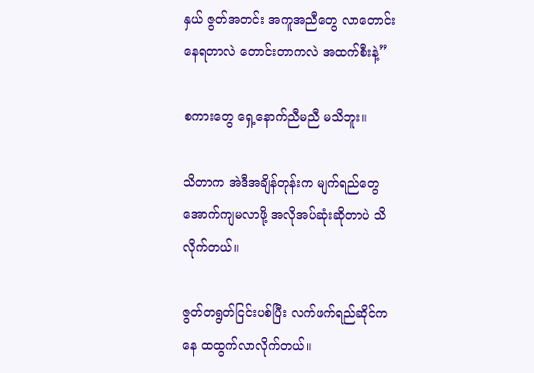နှယ် ဇွတ်အတင်း အကူအညီတွေ လာတောင်းနေရတာလဲ တောင်းတာကလဲ အထက်စီးနဲ့”

စကားတွေ ရှေ့နောက်ညီမညီ မသိဘူး။

သိတာက အဲဒီအချိန်တုန်းက မျက်ရည်တွေ အောက်ကျမလာဖို့ အလိုအပ်ဆုံးဆိုတာပဲ သိလိုက်တယ်။

ဇွတ်တရွတ်ငြင်းပစ်ပြီး လက်ဖက်ရည်ဆိုင်ကနေ ထထွက်လာလိုက်တယ်။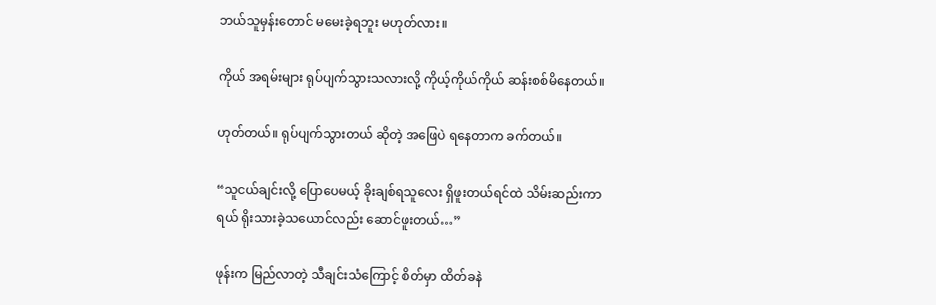ဘယ်သူမှန်းတောင် မမေးခဲ့ရဘူး မဟုတ်လား။

ကိုယ် အရမ်းများ ရုပ်ပျက်သွားသလားလို့ ကိုယ့်ကိုယ်ကိုယ် ဆန်းစစ်မိနေတယ်။

ဟုတ်တယ်။ ရုပ်ပျက်သွားတယ် ဆိုတဲ့ အဖြေပဲ ရနေတာက ခက်တယ်။

“သူငယ်ချင်းလို့ ပြောပေမယ့် ခိုးချစ်ရသူလေး ရှိဖူးတယ်ရင်ထဲ သိမ်းဆည်းကာရယ် ရိုးသားခဲ့သယောင်လည်း ဆောင်ဖူးတယ်…”

ဖုန်းက မြည်လာတဲ့ သီချင်းသံကြောင့် စိတ်မှာ ထိတ်ခနဲ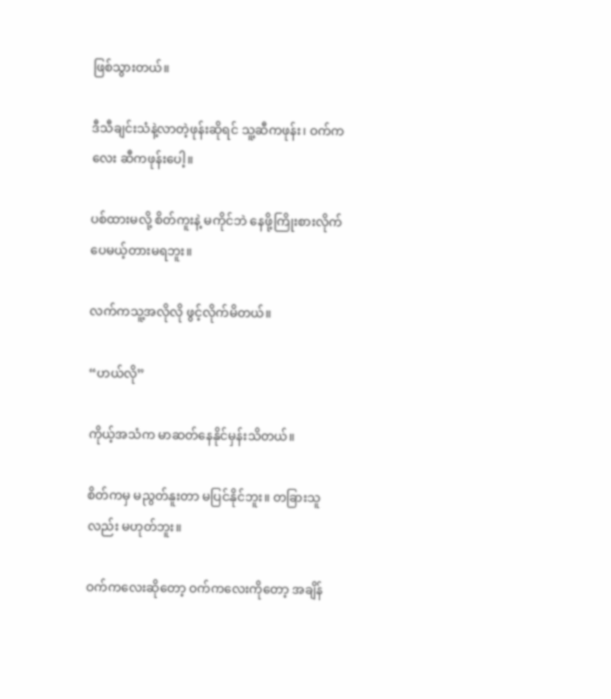ဖြစ်သွားတယ်။

ဒီသီချင်းသံနဲ့လာတဲ့ဖုန်းဆိုရင် သူ့ဆီကဖုန်း၊ ဝက်ကလေး ဆီကဖုန်းပေါ့။

ပစ်ထားမလို့ စိတ်ကူးနဲ့ မကိုင်ဘဲ နေဖို့ကြိုးစားလိုက်ပေမယ့်တားမရဘူး။

လက်ကသူ့အလိုလို ဖွင့်လိုက်မိတယ်။

“ဟယ်လို”

ကိုယ့်အသံက မာဆတ်နေနိုင်မှန်းသိတယ်။

စိတ်ကမှ မညွတ်နူးတာ မပြင်နိုင်ဘူး။ တခြားသူလည်း မဟုတ်ဘူး။

ဝက်ကလေးဆိုတော့ ဝက်ကလေးကိုတော့ အချိန်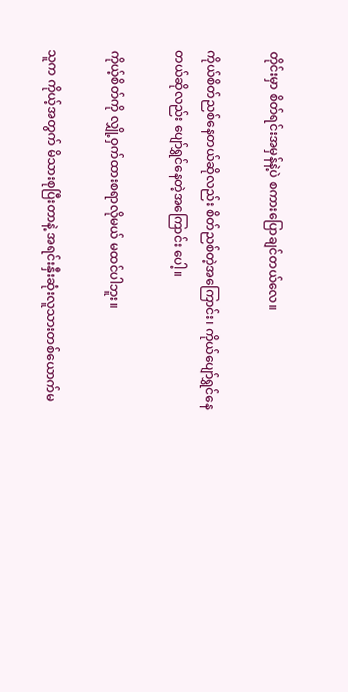တိုင်းမှာ စိတ်ရင်းအမှန်နဲ့ပဲ စကားပြောချင်တယ်လေ။

ကိုယ်စိတ်ညစ်နေတယ်ဆိုလည်း စိတ်ညစ်တဲ့အကြောင်း၊ ကိုယ်ပျော်ရွှင်နေတယ်ဆိုလည်း ပျော်ရွှင်နေတဲ့အကြောင်း ပေါ့။

ကိုယ့်စိတ်ကို လျှို့ဝှက်ထားစရာလိုမယ် မထင်ပါဘူး။

သူက ကိုယ့်အတွက် မိသားစုပြီးတာနဲ့ အရင်းနှီးဆုံးလူသားတစ်ယောက်မ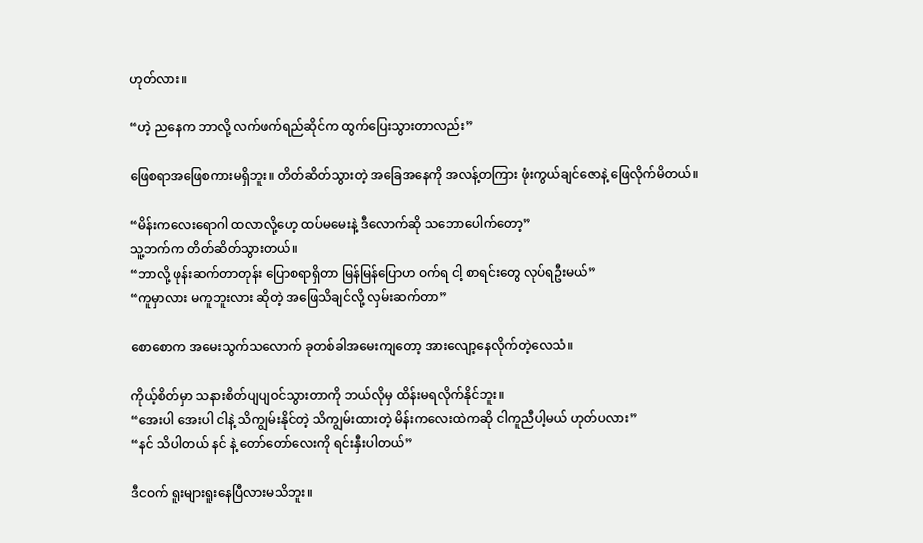ဟုတ်လား။

“ဟဲ့ ညနေက ဘာလို့ လက်ဖက်ရည်ဆိုင်က ထွက်ပြေးသွားတာလည်း”

ဖြေစရာအဖြေစကားမရှိဘူး။ တိတ်ဆိတ်သွားတဲ့ အခြေအနေကို အလန့်တကြား ဖုံးကွယ်ချင်ဇောနဲ့ ဖြေလိုက်မိတယ်။

“မိန်းကလေးရောဂါ ထလာလို့ဟေ့ ထပ်မမေးနဲ့ ဒီလောက်ဆို သဘောပေါက်တော့”
သူ့ဘက်က တိတ်ဆိတ်သွားတယ်။
“ဘာလို့ ဖုန်းဆက်တာတုန်း ပြောစရာရှိတာ မြန်မြန်ပြောဟ ဝက်ရ ငါ့ စာရင်းတွေ လုပ်ရဦးမယ်”
“ကူမှာလား မကူဘူးလား ဆိုတဲ့ အဖြေသိချင်လို့ လှမ်းဆက်တာ”

စောစောက အမေးသွက်သလောက် ခုတစ်ခါအမေးကျတော့ အားလျော့နေလိုက်တဲ့လေသံ။

ကိုယ့်စိတ်မှာ သနားစိတ်ပျပျဝင်သွားတာကို ဘယ်လိုမှ ထိန်းမရလိုက်နိုင်ဘူး။
“အေးပါ အေးပါ ငါနဲ့ သိကျွမ်းနိုင်တဲ့ သိကျွမ်းထားတဲ့ မိန်းကလေးထဲကဆို ငါကူညီပါ့မယ် ဟုတ်ပလား”
“နင် သိပါတယ် နင် နဲ့ တော်တော်လေးကို ရင်းနှီးပါတယ်”

ဒီငဝက် ရူးများရူးနေပြီလားမသိဘူး။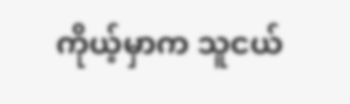ကိုယ့်မှာက သူငယ်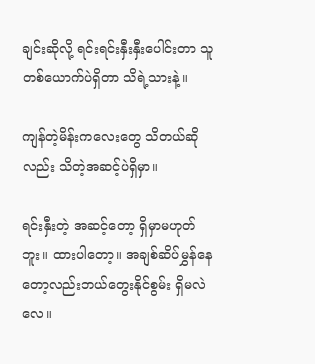ချင်းဆိုလို့ ရင်းရင်းနှီးနှီးပေါင်းတာ သူတစ်ယောက်ပဲရှိတာ သိရဲ့သားနဲ့။

ကျန်တဲ့မိန်းကလေးတွေ သိတယ်ဆိုလည်း သိတဲ့အဆင့်ပဲရှိမှာ။

ရင်းနှီးတဲ့ အဆင့်တော့ ရှိမှာမဟုတ်ဘူး။ ထားပါတော့။ အချစ်ဆိပ်မွှန်နေတော့လည်းဘယ်တွေးနိုင်စွမ်း ရှိမလဲလေ။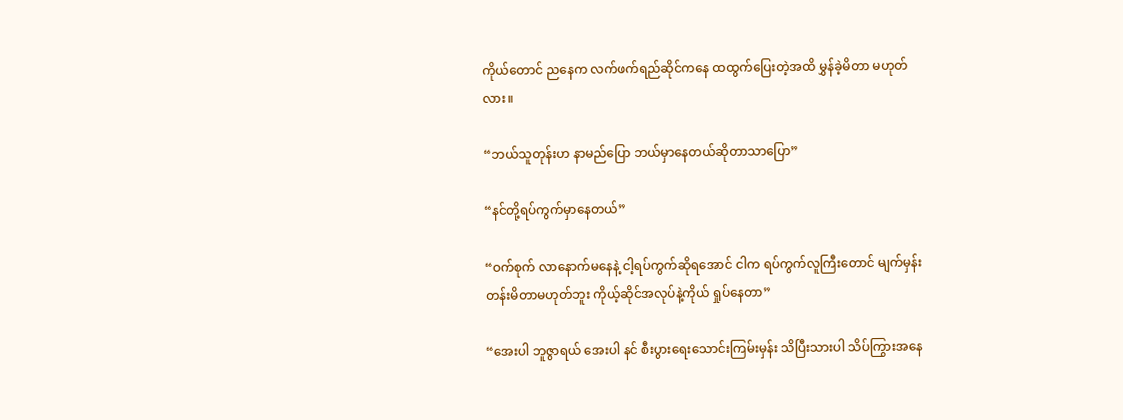ကိုယ်တောင် ညနေက လက်ဖက်ရည်ဆိုင်ကနေ ထထွက်ပြေးတဲ့အထိ မွှန်ခဲ့မိတာ မဟုတ်လား။

“ဘယ်သူတုန်းဟ နာမည်ပြော ဘယ်မှာနေတယ်ဆိုတာသာပြော”

“နင်တို့ရပ်ကွက်မှာနေတယ်”

“ဝက်စုက် လာနောက်မနေနဲ့ ငါ့ရပ်ကွက်ဆိုရအောင် ငါက ရပ်ကွက်လူကြီးတောင် မျက်မှန်းတန်းမိတာမဟုတ်ဘူး ကိုယ့်ဆိုင်အလုပ်နဲ့ကိုယ် ရှုပ်နေတာ”

“အေးပါ ဘူဇွာရယ် အေးပါ နင် စီးပွားရေးသောင်းကြမ်းမှန်း သိပြီးသားပါ သိပ်ကြွားအနေ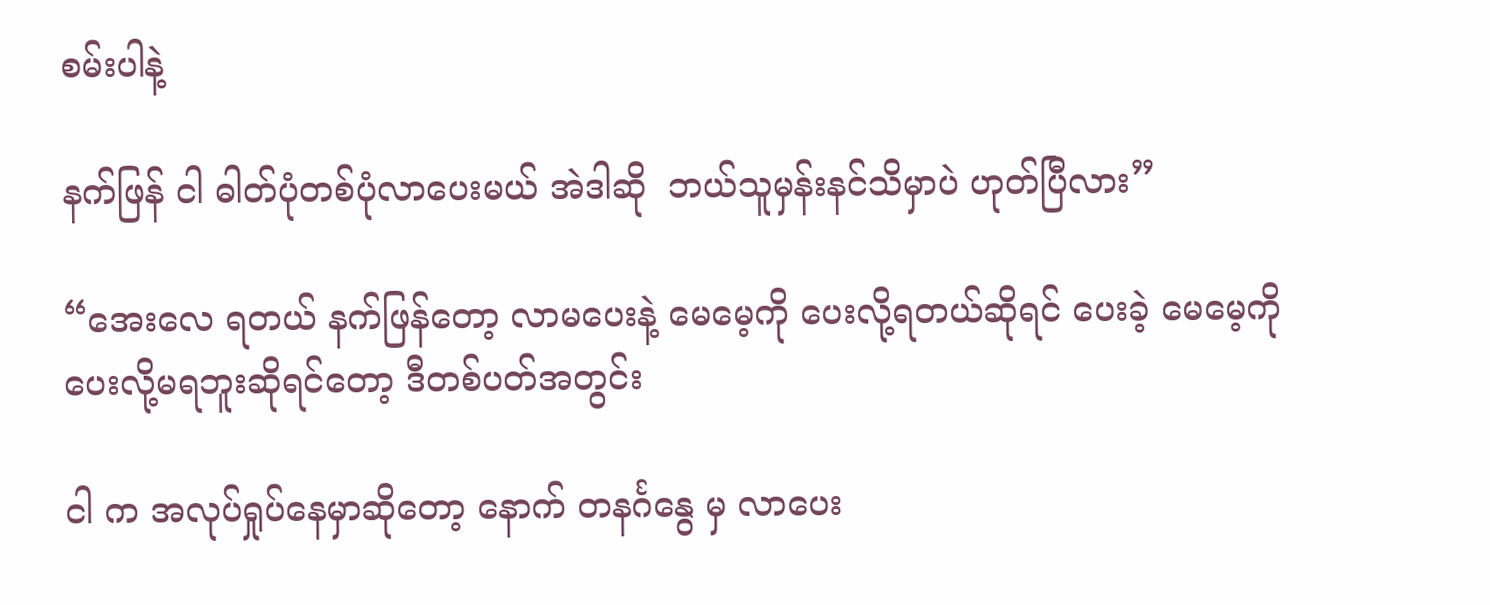စမ်းပါနဲ့

နက်ဖြန် ငါ ဓါတ်ပုံတစ်ပုံလာပေးမယ် အဲဒါဆို  ဘယ်သူမှန်းနင်သိမှာပဲ ဟုတ်ပြီလား”

“အေးလေ ရတယ် နက်ဖြန်တော့ လာမပေးနဲ့ မေမေ့ကို ပေးလို့ရတယ်ဆိုရင် ပေးခဲ့ မေမေ့ကို ပေးလို့မရဘူးဆိုရင်တော့ ဒီတစ်ပတ်အတွင်း

ငါ က အလုပ်ရှုပ်နေမှာဆိုတော့ နောက် တနင်္ဂနွေ မှ လာပေး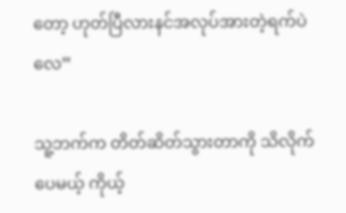တော့ ဟုတ်ပြီလားနင်အလုပ်အားတဲ့ရက်ပဲလေ”

သူ့ဘက်က တိတ်ဆိတ်သွားတာကို သိလိုက်ပေမယ့် ကိုယ့်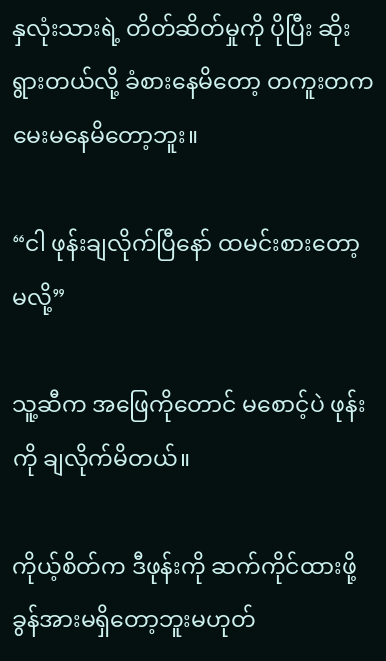နှလုံးသားရဲ့ တိတ်ဆိတ်မှုကို ပိုပြီး ဆိုးရွားတယ်လို့ ခံစားနေမိတော့ တကူးတက မေးမနေမိတော့ဘူး။

“ငါ ဖုန်းချလိုက်ပြီနော် ထမင်းစားတော့မလို့”

သူ့ဆီက အဖြေကိုတောင် မစောင့်ပဲ ဖုန်းကို ချလိုက်မိတယ်။

ကိုယ့်စိတ်က ဒီဖုန်းကို ဆက်ကိုင်ထားဖို့ ခွန်အားမရှိတော့ဘူးမဟုတ်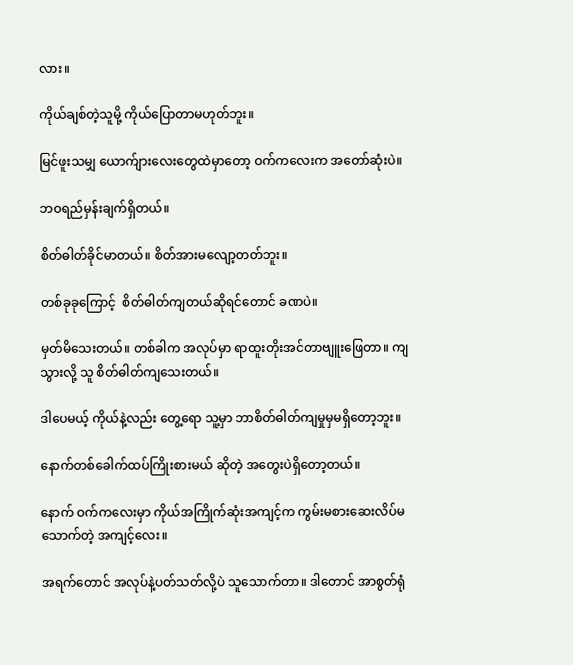လား။

ကိုယ်ချစ်တဲ့သူမို့ ကိုယ်ပြောတာမဟုတ်ဘူး။

မြင်ဖူးသမျှ ယောက်ျားလေးတွေထဲမှာတော့ ဝက်ကလေးက အတော်ဆုံးပဲ။

ဘဝရည်မှန်းချက်ရှိတယ်။

စိတ်ဓါတ်ခိုင်မာတယ်။ စိတ်အားမလျော့တတ်ဘူး။

တစ်ခုခုကြောင့်  စိတ်ဓါတ်ကျတယ်ဆိုရင်တောင် ခဏပဲ။

မှတ်မိသေးတယ်။ တစ်ခါက အလုပ်မှာ ရာထူးတိုးအင်တာဗျူးဖြေတာ။ ကျသွားလို့ သူ စိတ်ဓါတ်ကျသေးတယ်။

ဒါပေမယ့် ကိုယ်နဲ့လည်း တွေ့ရော သူ့မှာ ဘာစိတ်ဓါတ်ကျမှုမှမရှိတော့ဘူး။

နောက်တစ်ခေါက်ထပ်ကြိုးစားမယ် ဆိုတဲ့ အတွေးပဲရှိတော့တယ်။

နောက် ဝက်ကလေးမှာ ကိုယ်အကြိုက်ဆုံးအကျင့်က ကွမ်းမစားဆေးလိပ်မသောက်တဲ့ အကျင့်လေး။

အရက်တောင် အလုပ်နဲ့ပတ်သတ်လို့ပဲ သူသောက်တာ။ ဒါတောင် အာစွတ်ရုံ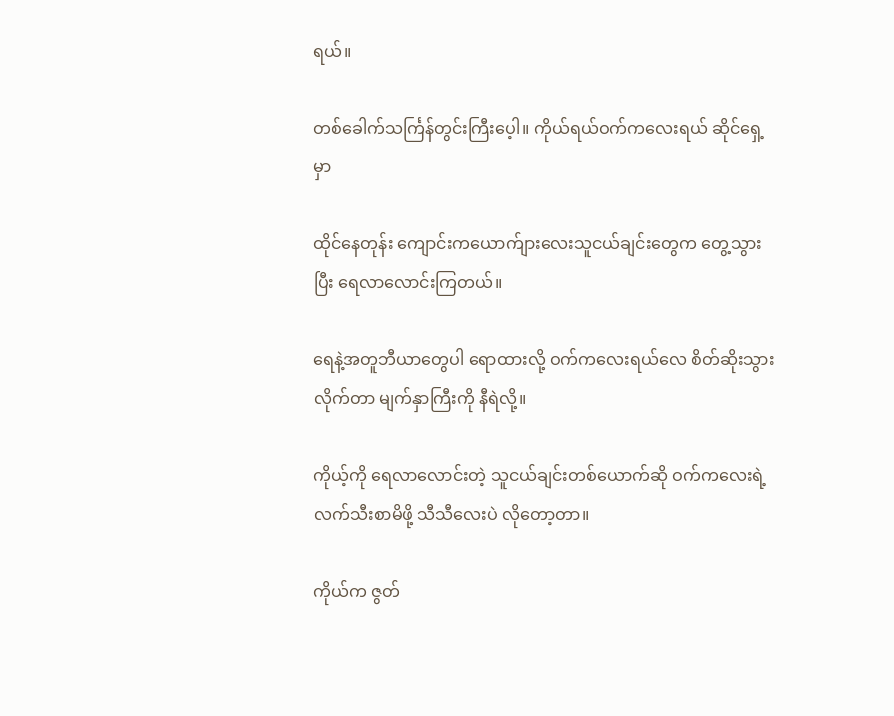ရယ်။

တစ်ခေါက်သင်္ကြန်တွင်းကြီးပေ့ါ။ ကိုယ်ရယ်ဝက်ကလေးရယ် ဆိုင်ရှေ့မှာ

ထိုင်နေတုန်း ကျောင်းကယောက်ျားလေးသူငယ်ချင်းတွေက တွေ့သွားပြီး ရေလာလောင်းကြတယ်။

ရေနဲ့အတူဘီယာတွေပါ ရောထားလို့ ဝက်ကလေးရယ်လေ စိတ်ဆိုးသွားလိုက်တာ မျက်နှာကြီးကို နီရဲလို့။

ကိုယ့်ကို ရေလာလောင်းတဲ့ သူငယ်ချင်းတစ်ယောက်ဆို ဝက်ကလေးရဲ့ လက်သီးစာမိဖို့ သီသီလေးပဲ လိုတော့တာ။

ကိုယ်က ဇွတ်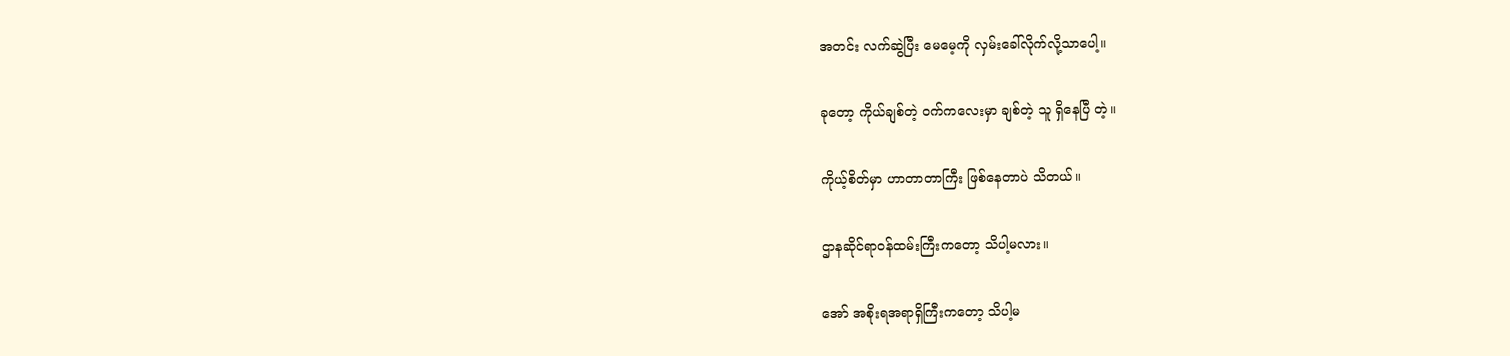အတင်း လက်ဆွဲပြီး မေမေ့ကို လှမ်းခေါ်လိုက်လို့သာပေါ့။

ခုတော့ ကိုယ်ချစ်တဲ့ ဝက်ကလေးမှာ ချစ်တဲ့ သူ ရှိနေပြီ တဲ့။

ကိုယ့်စိတ်မှာ ဟာတာတာကြီး ဖြစ်နေတာပဲ သိတယ်။

ဌာနဆိုင်ရာဝန်ထမ်းကြီးကတော့ သိပါ့မလား။

အော် အစိုးရအရာရှိကြီးကတော့ သိပါ့မ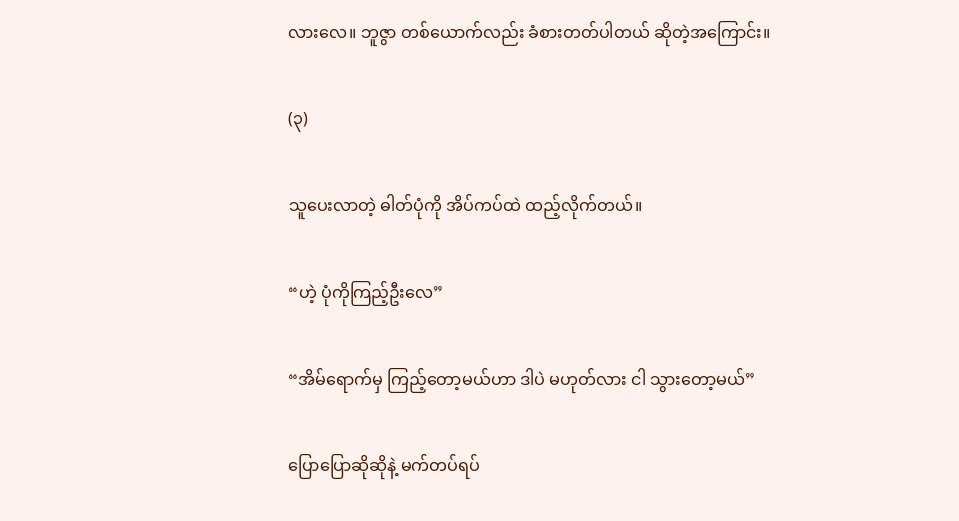လားလေ။ ဘူဇွာ တစ်ယောက်လည်း ခံစားတတ်ပါတယ် ဆိုတဲ့အကြောင်း။

(၃)

သူပေးလာတဲ့ ဓါတ်ပုံကို အိပ်ကပ်ထဲ ထည့်လိုက်တယ်။

“ဟဲ့ ပုံကိုကြည့်ဦးလေ”

“အိမ်ရောက်မှ ကြည့်တော့မယ်ဟာ ဒါပဲ မဟုတ်လား ငါ သွားတော့မယ်”

ပြောပြောဆိုဆိုနဲ့ မက်တပ်ရပ်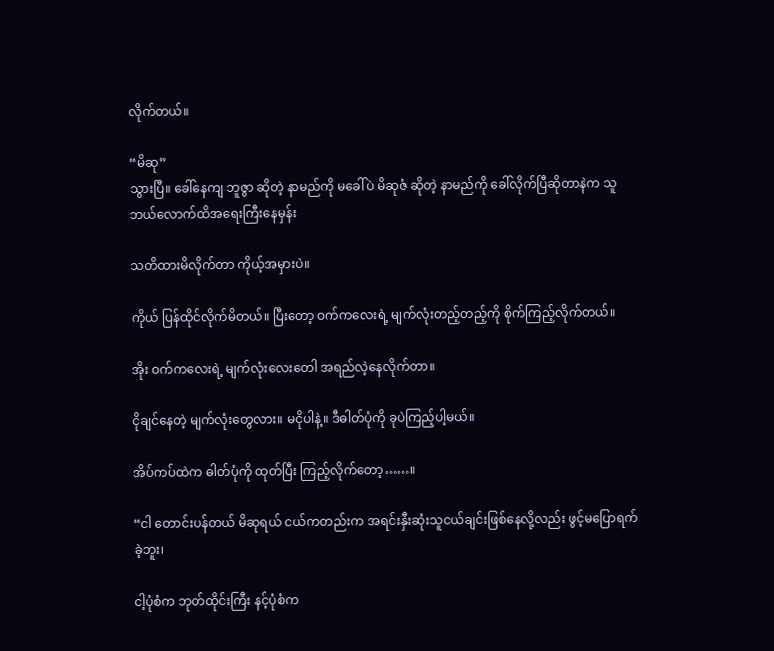လိုက်တယ်။

“မိဆု”
သွားပြီ။ ခေါ်နေကျ ဘူဇွာ ဆိုတဲ့ နာမည်ကို မခေါ်ပဲ မိဆုဇံ ဆိုတဲ့ နာမည်ကို ခေါ်လိုက်ပြီဆိုတာနဲက သူ ဘယ်လောက်ထိအရေးကြီးနေမှန်း

သတိထားမိလိုက်တာ ကိုယ့်အမှားပဲ။

ကိုယ် ပြန်ထိုင်လိုက်မိတယ်။ ပြီးတော့ ဝက်ကလေးရဲ့ မျက်လုံးတည့်တည့်ကို စိုက်ကြည့်လိုက်တယ်။

အိုး ဝက်ကလေးရဲ့ မျက်လုံးလေးတေါ အရည်လဲ့နေလိုက်တာ။

ငိုချင်နေတဲ့ မျက်လုံးတွေလား။ မငိုပါနဲ့။ ဒီဓါတ်ပုံကို ခုပဲကြည့်ပါ့မယ်။

အိပ်ကပ်ထဲက ဓါတ်ပုံကို ထုတ်ပြီး ကြည့်လိုက်တော့……။

“ငါ တောင်းပန်တယ် မိဆုရယ် ငယ်ကတည်းက အရင်းနှီးဆုံးသူငယ်ချင်းဖြစ်နေလို့လည်း ဖွင့်မပြောရက်ခဲ့ဘူး၊

ငါ့ပုံစံက ဘုတ်ထိုင်းကြီး နင့်ပုံစံက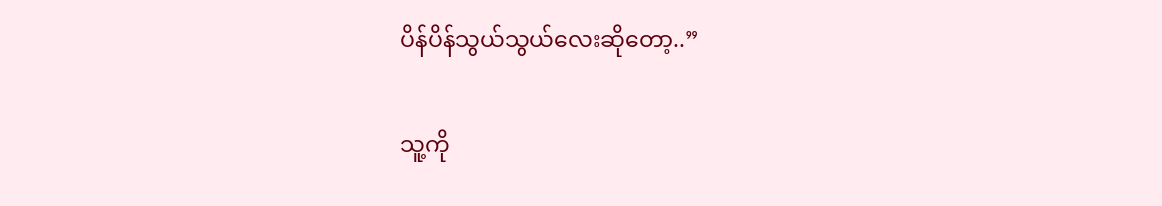ပိန်ပိန်သွယ်သွယ်လေးဆိုတော့..”

သူ့ကို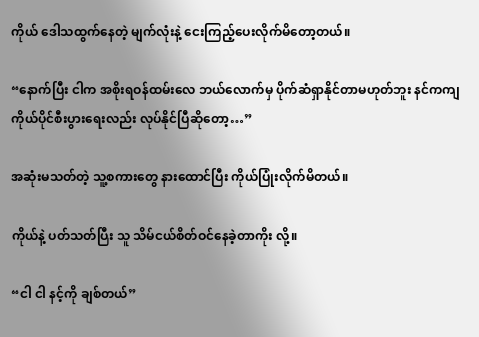ကိုယ် ဒေါသထွက်နေတဲ့ မျက်လုံးနဲ့ ငေးကြည့်ပေးလိုက်မိတော့တယ်။

“နောက်ပြီး ငါက အစိုးရဝန်ထမ်းလေ ဘယ်လောက်မှ ပိုက်ဆံရှာနိုင်တာမဟုတ်ဘူး နင်ကကျ ကိုယ်ပိုင်စီးပွားရေးလည်း လုပ်နိုင်ပြီဆိုတော့…”

အဆုံးမသတ်တဲ့ သူ့စကားတွေ နားထောင်ပြီး ကိုယ်ပြုံးလိုက်မိတယ်။

ကိုယ်နဲ့ ပတ်သတ်ပြီး သူ သိမ်ငယ်စိတ်ဝင်နေခဲ့တာကိုး လို့။

“ငါ ငါ နင့်ကို ချစ်တယ်”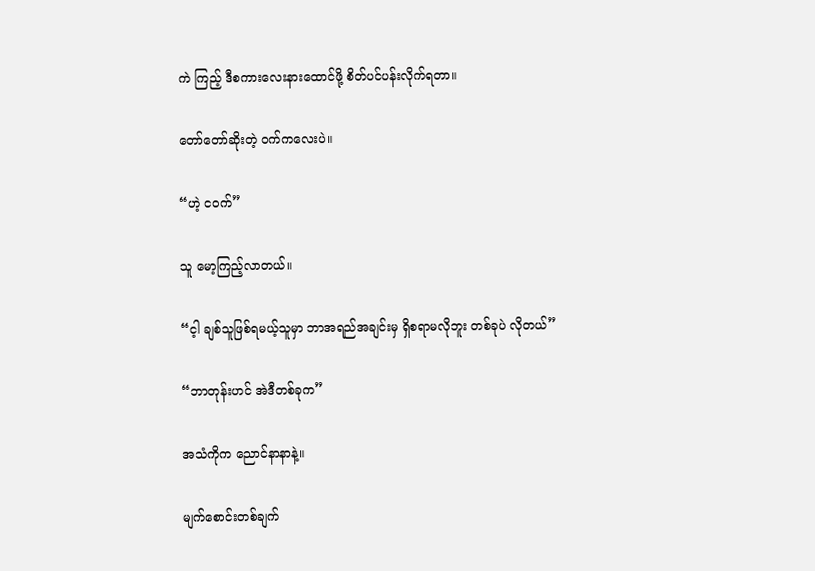ကဲ ကြည့် ဒီစကားလေးနားထောင်ဖို့ စိတ်ပင်ပန်းလိုက်ရတာ။

တော်တော်ဆိုးတဲ့ ဝက်ကလေးပဲ။

“ဟဲ့ ငဝက်”

သူ မော့ကြည့်လာတယ်။

“င့ါ ချစ်သူဖြစ်ရမယ့်သူမှာ ဘာအရည်အချင်းမှ ရှိစရာမလိုဘူး တစ်ခုပဲ လိုတယ်”

“ဘာတုန်းဟင် အဲဒီတစ်ခုက”

အသံကိုက ညောင်နာနာနဲ့။

မျက်စောင်းတစ်ချက်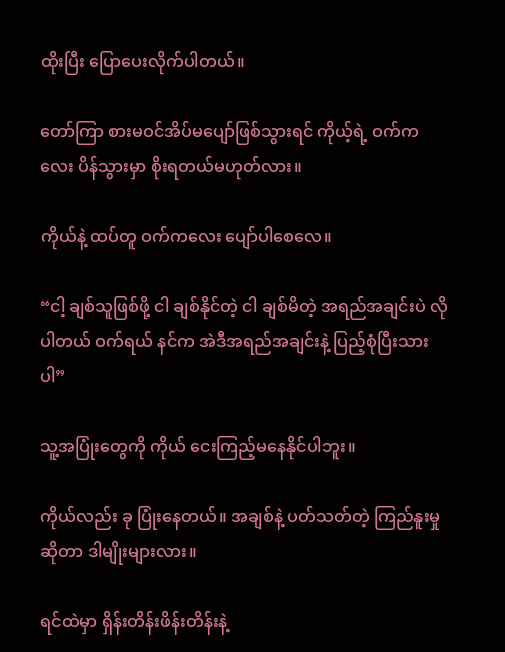ထိုးပြီး ပြောပေးလိုက်ပါတယ်။

တော်ကြာ စားမဝင်အိပ်မပျော်ဖြစ်သွားရင် ကိုယ့်ရဲ့ ဝက်ကလေး ပိန်သွားမှာ စိုးရတယ်မဟုတ်လား။

ကိုယ်နဲ့ ထပ်တူ ဝက်ကလေး ပျော်ပါစေလေ။

“ငါ့ ချစ်သူဖြစ်ဖို့ ငါ ချစ်နိုင်တဲ့ ငါ ချစ်မိတဲ့ အရည်အချင်းပဲ လိုပါတယ် ဝက်ရယ် နင်က အဲဒီအရည်အချင်းနဲ့ ပြည့်စုံပြီးသားပါ”

သူ့အပြုံးတွေကို ကိုယ် ငေးကြည့်မနေနိုင်ပါဘူး။

ကိုယ်လည်း ခု ပြုံးနေတယ်။ အချစ်နဲ့ ပတ်သတ်တဲ့ ကြည်နူးမှု ဆိုတာ ဒါမျိုးများလား။

ရင်ထဲမှာ ရှိန်းတိန်းဖိန်းတိန်းနဲ့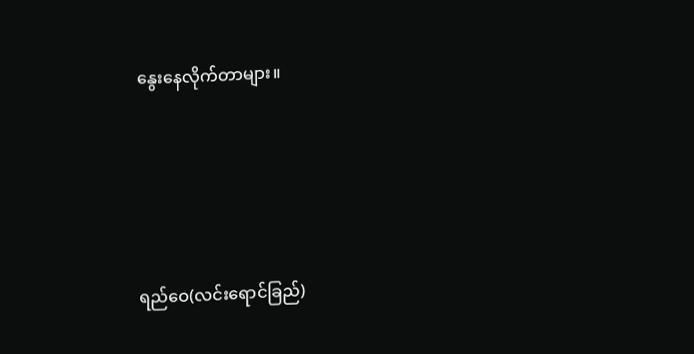နွေးနေလိုက်တာများ။





ရည်ဝေ(လင်းရောင်ခြည်)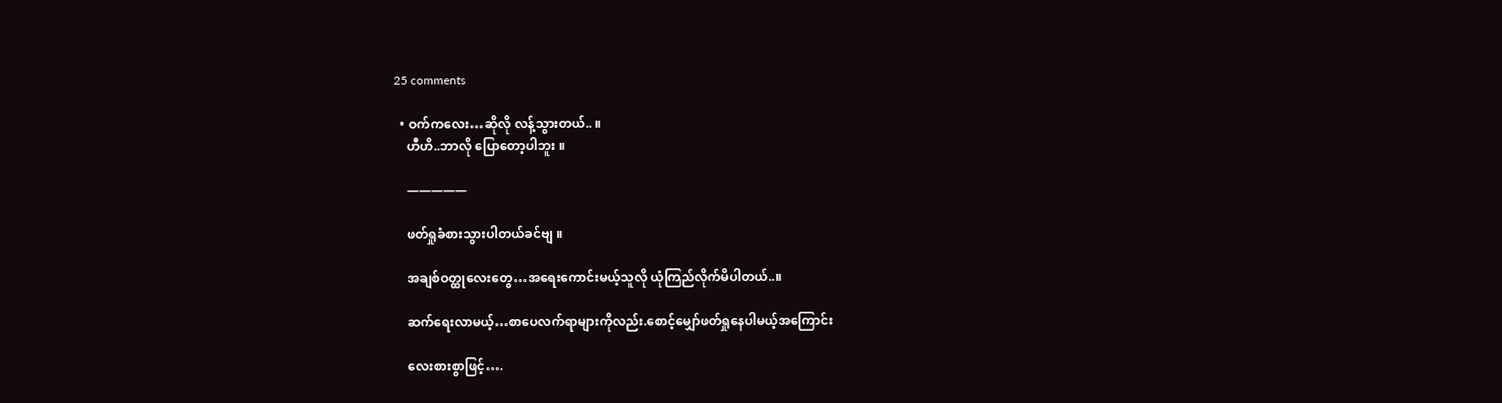25 comments

  • ဝက်ကလေး…ဆိုလို လန့်သွားတယ်.. ။
    ဟီဟိ..ဘာလို ပြောတော့ပါဘူး ။

    —————

    ဖတ်ရှုခံစားသွားပါတယ်ခင်ဗျ ။

    အချစ်ဝတ္ထုလေးတွေ…အရေးကောင်းမယ့်သူလို ယုံကြည်လိုက်မိပါတယ်..။

    ဆက်ရေးလာမယ့်…စာပေလက်ရာများကိုလည်း.စောင့်မျှော်ဖတ်ရှုနေပါမယ့်အကြောင်း

    လေးစားစွာဖြင့်….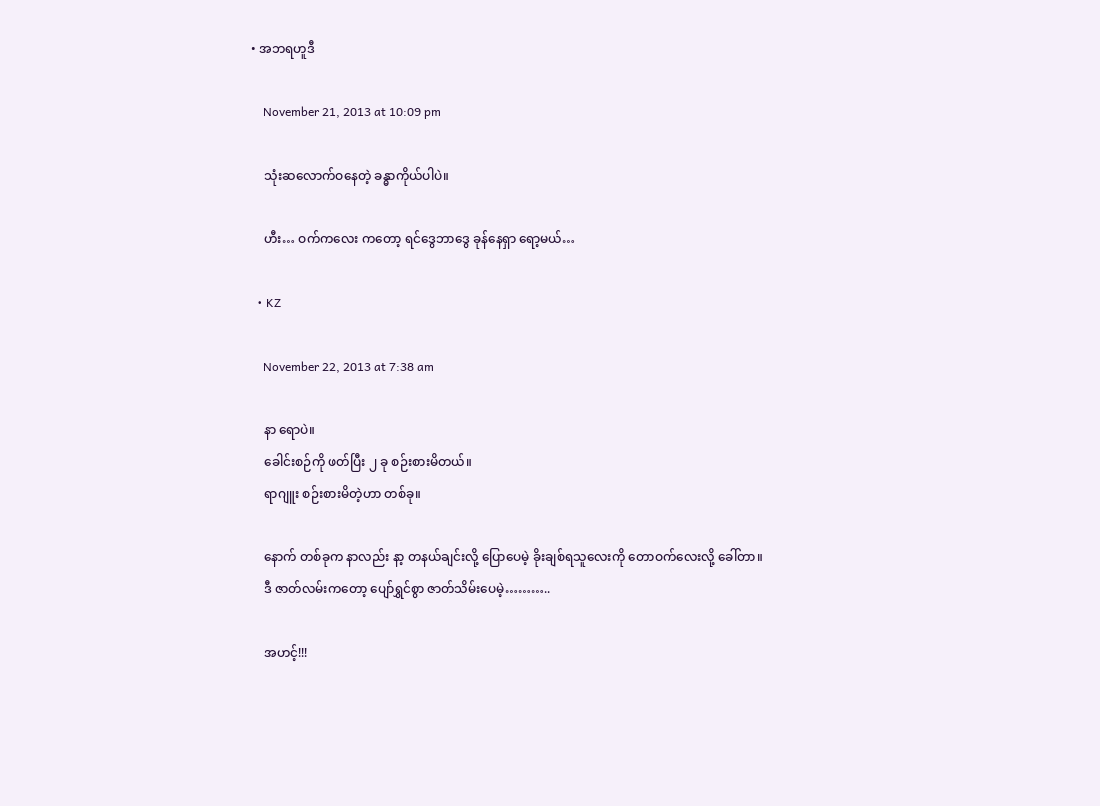• အဘရဟူဒီ

    November 21, 2013 at 10:09 pm

    သုံးဆလောက်ဝနေတဲ့ ခန္ဓာကိုယ်ပါပဲ။

    ဟီး… ဝက်ကလေး ကတော့ ရင်ဒွေဘာဒွေ ခုန်နေရှာ ရော့မယ်…

  • KZ

    November 22, 2013 at 7:38 am

    နာ ရောပဲ။
    ခေါင်းစဉ်ကို ဖတ်ပြီး ၂ ခု စဉ်းစားမိတယ်။
    ရာဂျူး စဉ်းစားမိတဲ့ဟာ တစ်ခု။

    နောက် တစ်ခုက နာလည်း နာ့ တနယ်ချင်းလို့ ပြောပေမဲ့ ခိုးချစ်ရသူလေးကို တောဝက်လေးလို့ ခေါ်တာ။
    ဒီ ဇာတ်လမ်းကတော့ ပျော်ရွှင်စွာ ဇာတ်သိမ်းပေမဲ့………..

    အဟင့်!!!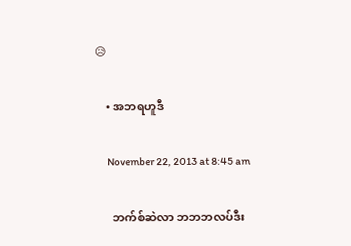😥

    • အဘရဟူဒီ

      November 22, 2013 at 8:45 am

      ဘက်စ်ဆဲလာ ဘဘဘလပ်ဒီး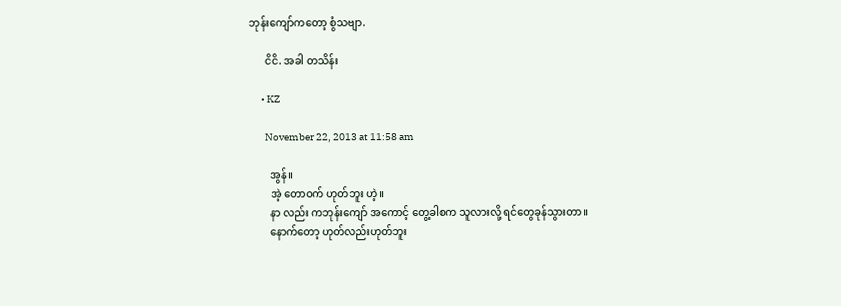ဘုန်းကျော်ကတော့ စွံသဗျာ.

      ငိငိ. အခါ တသိန်း

      • KZ

        November 22, 2013 at 11:58 am

        အွန်။
        အဲ့ တောဝက် ဟုတ်ဘူး ဟဲ့။
        နာ လည်း ကဘုန်းကျော် အကောင့် တွေ့ခါစက သူလားလို့ ရင်တွေခုန်သွားတာ။
        နောက်တော့ ဟုတ်လည်းဟုတ်ဘူး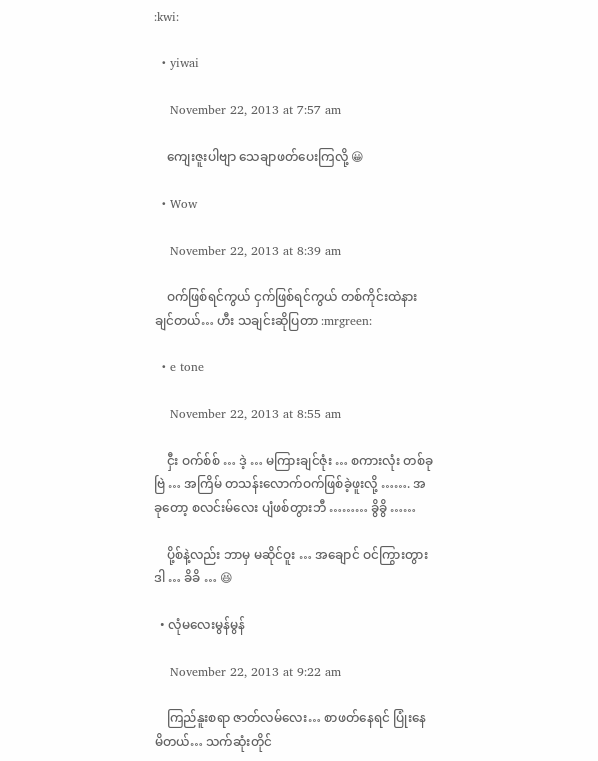:kwi:

  • yiwai

    November 22, 2013 at 7:57 am

    ကျေးဇူးပါဗျာ သေချာဖတ်ပေးကြလို့ 😀

  • Wow

    November 22, 2013 at 8:39 am

    ဝက်ဖြစ်ရင်ကွယ် ငှက်ဖြစ်ရင်ကွယ် တစ်ကိုင်းထဲနားချင်တယ်… ဟီး သချင်းဆိုပြတာ :mrgreen:

  • e tone

    November 22, 2013 at 8:55 am

    ငှီး ဝက်စ်စ် … ဒဲ့ … မကြားချင်ဇုံး … စကားလုံး တစ်ခုဗြဲ … အကြိမ် တသန်းလောက်ဝက်ဖြစ်ခဲ့ဖူးလို့ ……. အခုတော့ စလင်းမ်လေး ပျံဖစ်တွားဘီ ……… ခွိခွိ ……

    ပို့စ်နဲ့လည်း ဘာမှ မဆိုင်ဝူး … အချောင် ဝင်ကြွားတွား ဒါ … ခိခိ … 😆

  • လုံမလေးမွန်မွန်

    November 22, 2013 at 9:22 am

    ကြည်နူးစရာ ဇာတ်လမ်လေး… စာဖတ်နေရင် ပြုံးနေမိတယ်… သက်ဆုံးတိုင်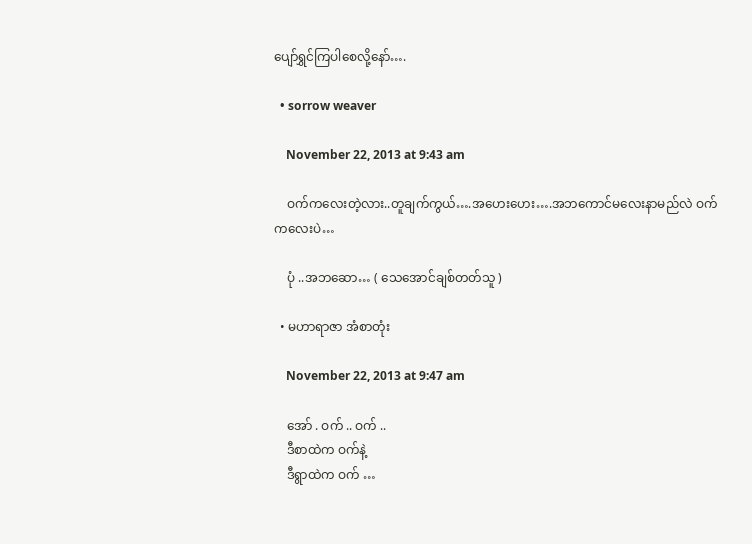ပျော်ရွှင်ကြပါစေလို့နော်….

  • sorrow weaver

    November 22, 2013 at 9:43 am

    ဝက်ကလေးတဲ့လား..တူချက်ကွယ်….အဟေးဟေး….အဘကောင်မလေးနာမည်လဲ ဝက်ကလေးပဲ…

    ပုံ ..အဘဆော… ( သေအောင်ချစ်တတ်သူ )

  • မဟာရာဇာ အံစာတုံး

    November 22, 2013 at 9:47 am

    အော် . ဝက် .. ဝက် ..
    ဒီစာထဲက ဝက်နဲ့
    ဒီရွာထဲက ဝက် …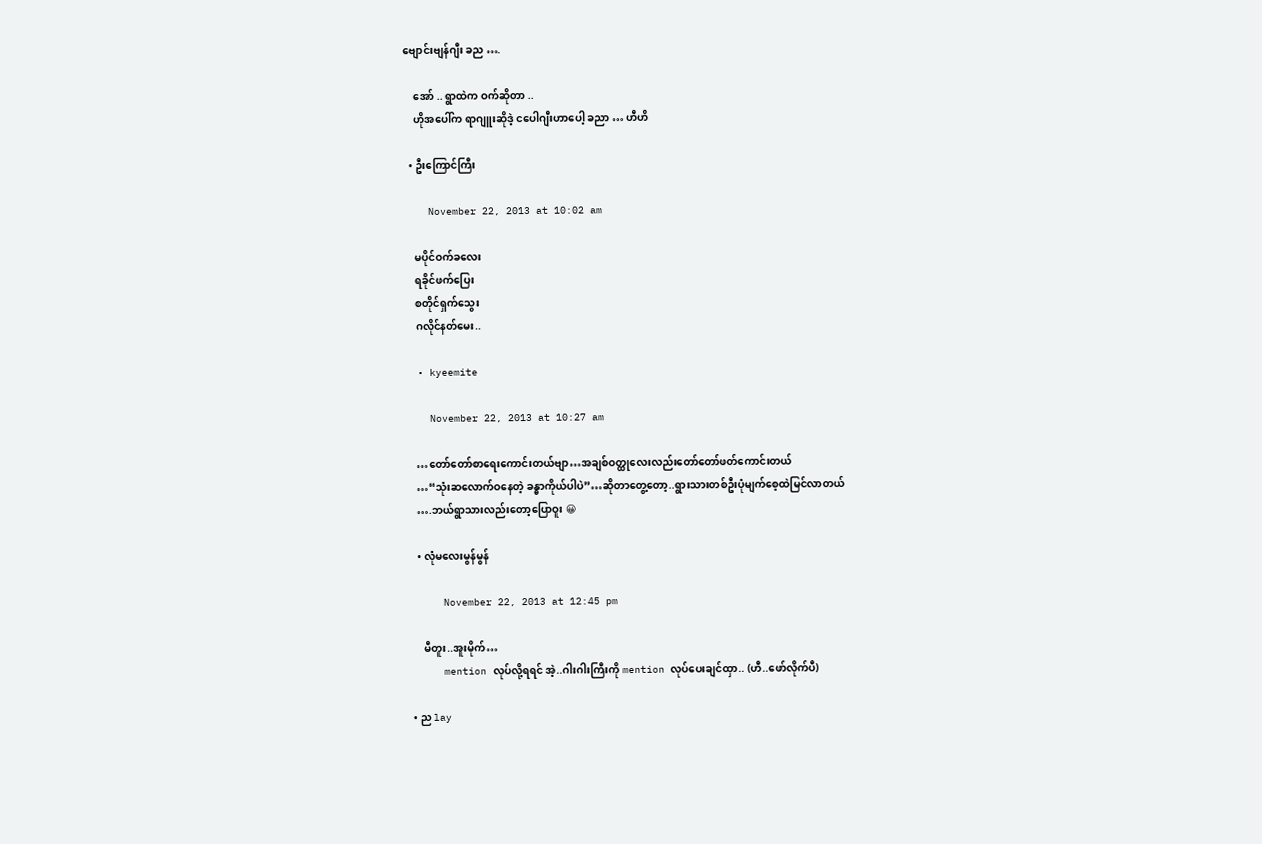ဗျောင်းဗျန်ဂျီး ခည ….

    အော် .. ရွာထဲက ဝက်ဆိုတာ ..
    ဟိုအပေါ်က ရာဂျူးဆိုဒဲ့ ငပေါဂျီးဟာပေါ့ ခညာ … ဟီဟိ

  • ဦးကြောင်ကြီး

    November 22, 2013 at 10:02 am

    မပိုင်ဝက်ခလေး
    ရခိုင်ဖက်ပြေး
    စတိုင်ရှက်သွေး
    ဂလိုင်နတ်မေး..

  • kyeemite

    November 22, 2013 at 10:27 am

    …တော်တော်စာရေးကောင်းတယ်ဗျာ…အချစ်ဝတ္ထုလေးလည်းတော်တော်ဖတ်ကောင်းတယ်
    …“သုံးဆလောက်ဝနေတဲ့ ခန္ဓာကိုယ်ပါပဲ”…ဆိုတာတွေ့တော့..ရွားသားတစ်ဦးပုံမျက်စေ့ထဲမြင်လာတယ်
    ….ဘယ်ရွာသားလည်းတော့ပြောဝူး 😀

    • လုံမလေးမွန်မွန်

      November 22, 2013 at 12:45 pm

      မီတူး..အူးမိုက်…
      mention လုပ်လို့ရရင် အဲ့..ဂါးဂါးကြီးကို mention လုပ်ပေးချင်ထှာ.. (ဟီ..ဖော်လိုက်ပီ)

  • ည lay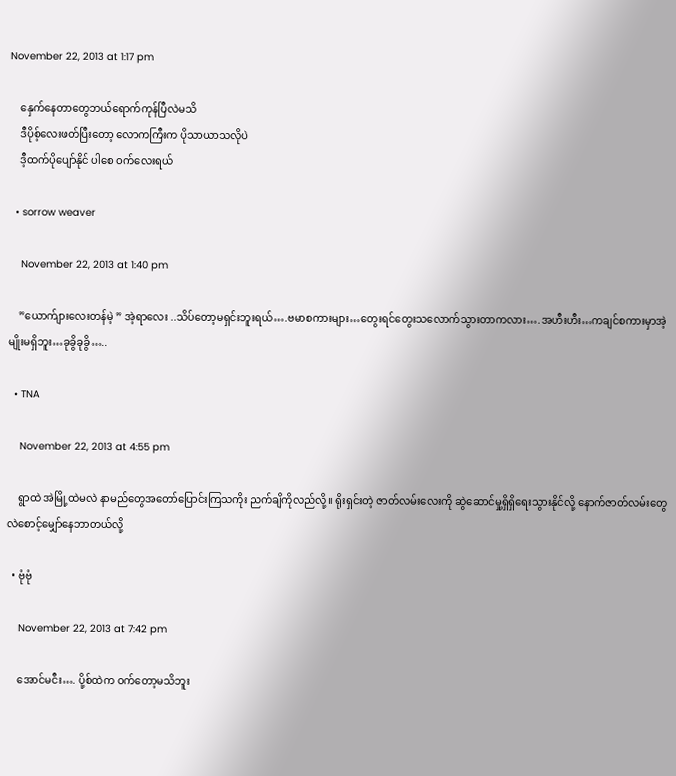November 22, 2013 at 1:17 pm

    နှေက်နေတာတွေဘယ်ရောက်ကုန်ပြီလဲမသိ
    ဒီပိုစ့်လေးဖတ်ပြီးတော့ လောကကြီးက ပိုသာယာသလိုပဲ
    ဒီ့ထက်ပိုပျော်နိုင် ပါစေ ဝက်လေးရယ်

  • sorrow weaver

    November 22, 2013 at 1:40 pm

    ”ယောက်ျားလေးတန်မဲ့ ” အဲ့ရာလေး ..သိပ်တော့မရှင်းဘူးရယ်….ဗမာစကားများ…တွေးရင်တွေးသလောက်သွားတာကလား….အဟီးဟီး…ကချင်စကားမှာအဲ့မျိုးမရှိဘူး…ခုခွိခုခွိ…..

  • TNA

    November 22, 2013 at 4:55 pm

    ရွာထဲ အဲမြို့ထဲမလဲ နာမည်တွေအတော်ပြောင်းကြသကိုး ညက်ချိကိုလည်လို့။ ရိုးရှင်းတဲ့ ဇာတ်လမ်းလေးကို ဆွဲဆောင်မှု့ရှိရှိရေးသွားနိုင်လို့ နောက်ဇာတ်လမ်းတွေလဲစောင့်မျှော်နေဘာတယ်လို့

  • ဗုံဗုံ

    November 22, 2013 at 7:42 pm

    အောင်မငီး…. ပို့စ်ထဲက ဝက်တော့မသိဘူး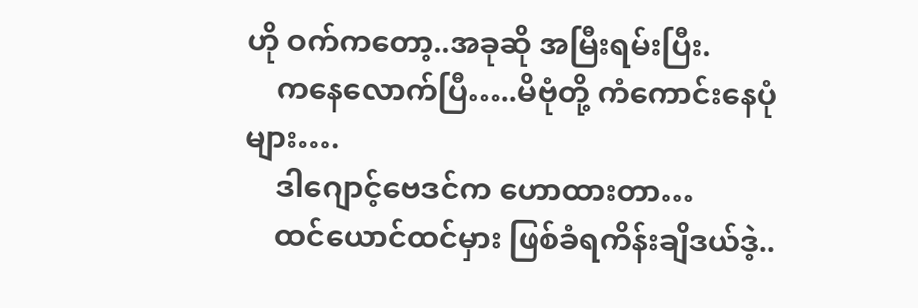ဟို ဝက်ကတော့..အခုဆို အမြီးရမ်းပြီး.
    ကနေလောက်ပြီ…..မိဗုံတို့ ကံကောင်းနေပုံများ….
    ဒါဂျောင့်ဗေဒင်က ဟောထားတာ…
    ထင်ယောင်ထင်မှား ဖြစ်ခံရကိန်းချိဒယ်ဒဲ့..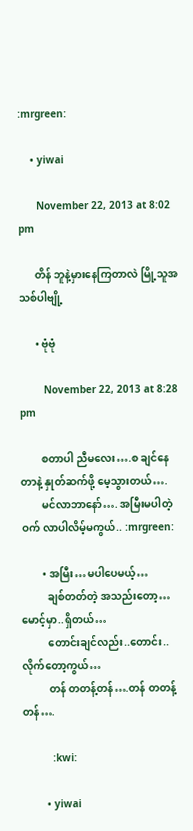:mrgreen:

    • yiwai

      November 22, 2013 at 8:02 pm

      တိန် ဘူနဲ့မှားနေကြတာလဲ မြို့သူအသစ်ပါဗျို့

      • ဗုံဗုံ

        November 22, 2013 at 8:28 pm

        စတာပါ ညီမလေး….စ ချင်နေတာနဲ့ နှုတ်ဆက်ဖို့ မေ့သွားတယ်….
        မင်လာဘာနော်…. အမြီးမပါတဲ့ ဝက် လာပါလိမ့်မကွယ်.. :mrgreen:

        • အမြီး…မပါပေမယ့်…
          ချစ်တတ်တဲ့ အသည်းတော့…မောင့်မှာ..ရှိတယ်…
          တောင်းချင်လည်း..တောင်း..လိုက်တော့ကွယ်…
          တန် တတန့်တန်….တန် တတန့်တန်….

          :kwi:

        • yiwai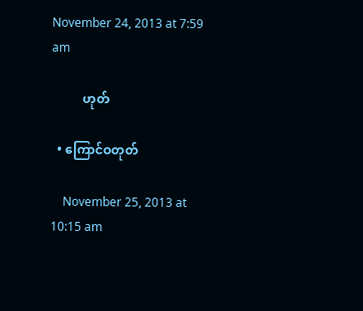November 24, 2013 at 7:59 am

          ဟုတ်

  • ကြောင်ဝတုတ်

    November 25, 2013 at 10:15 am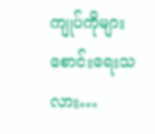ကျုပ်ကိုများစောင်းရေးသလား…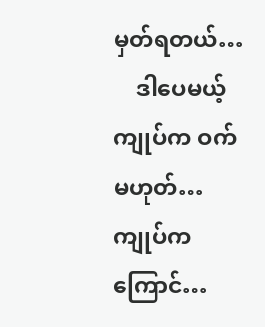မှတ်ရတယ်…
    ဒါပေမယ့် ကျုပ်က ဝက်မဟုတ်… ကျုပ်ကကြောင်…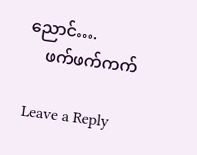ညောင်….
    ဖက်ဖက်ကက်

Leave a Reply